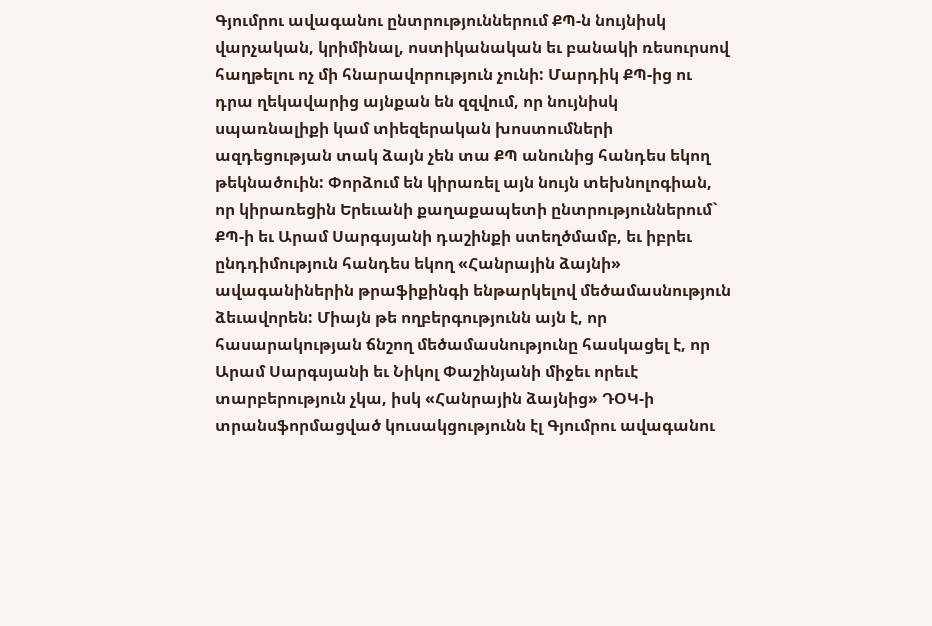Գյումրու ավագանու ընտրություններում ՔՊ-ն նույնիսկ վարչական, կրիմինալ, ոստիկանական եւ բանակի ռեսուրսով հաղթելու ոչ մի հնարավորություն չունի: Մարդիկ ՔՊ-ից ու դրա ղեկավարից այնքան են զզվում, որ նույնիսկ սպառնալիքի կամ տիեզերական խոստումների ազդեցության տակ ձայն չեն տա ՔՊ անունից հանդես եկող թեկնածուին: Փորձում են կիրառել այն նույն տեխնոլոգիան, որ կիրառեցին Երեւանի քաղաքապետի ընտրություններում` ՔՊ-ի եւ Արամ Սարգսյանի դաշինքի ստեղծմամբ, եւ իբրեւ ընդդիմություն հանդես եկող «Հանրային ձայնի» ավագանիներին թրաֆիքինգի ենթարկելով մեծամասնություն ձեւավորեն: Միայն թե ողբերգությունն այն է, որ հասարակության ճնշող մեծամասնությունը հասկացել է, որ Արամ Սարգսյանի եւ Նիկոլ Փաշինյանի միջեւ որեւէ տարբերություն չկա, իսկ «Հանրային ձայնից» ԴՕԿ-ի տրանսֆորմացված կուսակցությունն էլ Գյումրու ավագանու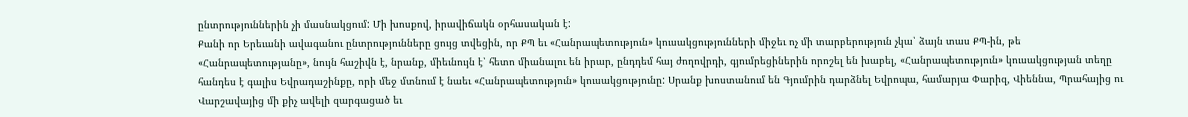ընտրություններին չի մասնակցում: Մի խոսքով, իրավիճակն օրհասական է:
Քանի որ Երեւանի ավագանու ընտրությունները ցույց տվեցին, որ ՔՊ եւ «Հանրապետություն» կուսակցությունների միջեւ ոչ մի տարբերություն չկա՝ ձայն տաս ՔՊ-ին, թե «Հանրապետությանը», նույն հաշիվն է, նրանք, միեւնույն է՝ հետո միանալու են իրար, ընդդեմ հայ ժողովրդի, գյումրեցիներին որոշել են խաբել, «Հանրապետություն» կուսակցության տեղը հանդես է գալիս Եվրադաշինքը, որի մեջ մտնում է նաեւ «Հանրապետություն» կուսակցությունը: Սրանք խոստանում են Գյումրին դարձնել Եվրոպա, համարյա Փարիզ, Վիեննա, Պրահայից ու Վարշավայից մի քիչ ավելի զարգացած եւ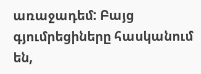առաջադեմ: Բայց գյումրեցիները հասկանում են,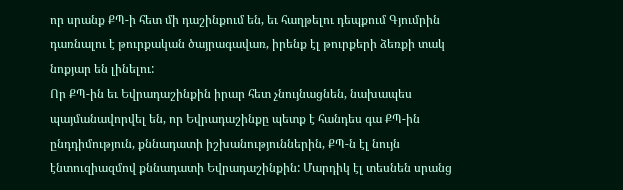որ սրանք ՔՊ-ի հետ մի դաշինքում են, եւ հաղթելու դեպքում Գյումրին դառնալու է թուրքական ծայրագավառ, իրենք էլ թուրքերի ձեռքի տակ նոքյար են լինելու:
Որ ՔՊ-ին եւ Եվրադաշինքին իրար հետ չնույնացնեն, նախապես պայմանավորվել են, որ Եվրադաշինքը պետք է հանդես գա ՔՊ-ին ընդդիմություն, քննադատի իշխանություններին, ՔՊ-ն էլ նույն էնտուզիազմով քննադատի Եվրադաշինքին: Մարդիկ էլ տեսնեն սրանց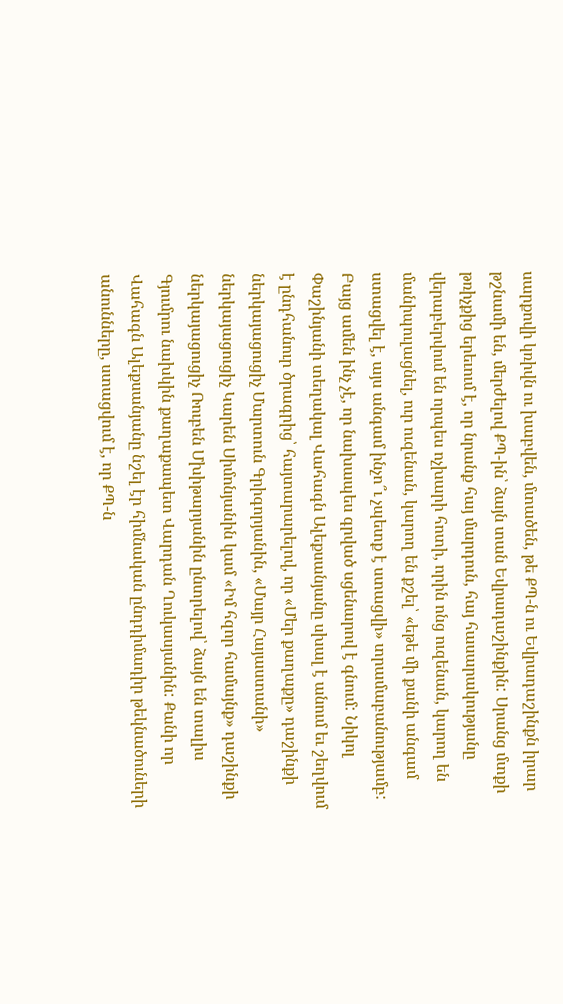սարքովի կռիվն ու խաբվեն, մտածեն, թե ՔՊ-ն ու Եվրադաշինքն իրար թշնամի են, մերժելով ՔՊ-ին՝ ձայն տան Եվրադաշինքին: Սրանց մտքի թռիչքից երեւում է, որ նրանք հայ մարդուն, հայ հասարակությանը վերաբերվում են որպես ոչխարի հոտի, որին ոնց ուզենան, կարող են մանիպուլացնել, ուր ուզենան, կարող են քշել՝ «եթե մի քանի անգամ ստացվել է, այս անգամ ինչո՞ւ չպետք է ստացվի» տրամաբանությամբ:
Բայց ամեն ինչ չէ, որ նախապես գրված սցենարով է գնում: Նիկոլ Փաշինյանի տեղակալ Վահագն Ալեքսանյանը սխալ է անում եւ շեղվում է ընդհանուր ծրագրից՝ հայտարարելով, որ «Մեր քաղաքը» դաշինքի ներկայացուցիչ Մարտուն Գրիգորյանին, «Մայր Հայաստանի» ներկայացուցիչ Կարեն Սիմոնյանին կամ «Իմ հզոր համայնք» դաշինքի ներկայացուցիչ Ռուբեն Մխիթարյանին ընտրելով՝ ձայն են տալիս Գյումրու նախկին քաղաքապետ Վարդան Ղուկասյանին: Քանի որ Վահագն Ալեքսանյանը նշել էր հիմնական ընդդիմադիր թեկնածուների անունները, ստացվում է, որ ՔՊ-ն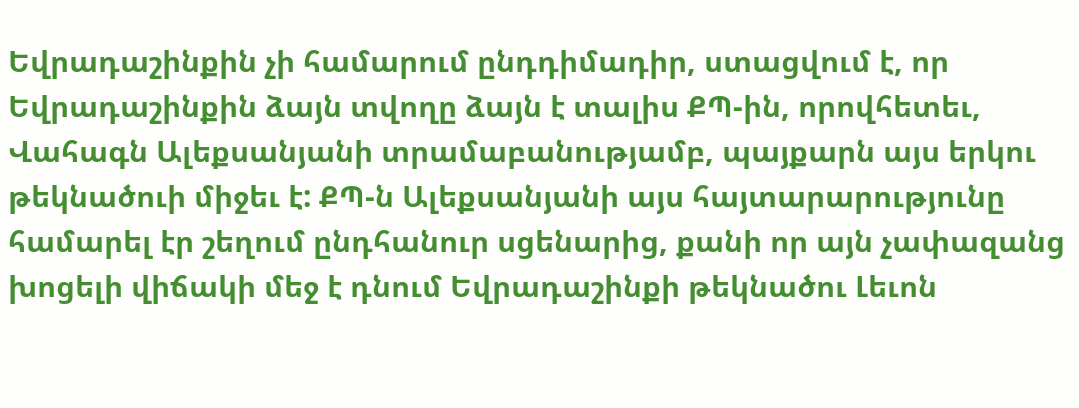Եվրադաշինքին չի համարում ընդդիմադիր, ստացվում է, որ Եվրադաշինքին ձայն տվողը ձայն է տալիս ՔՊ-ին, որովհետեւ, Վահագն Ալեքսանյանի տրամաբանությամբ, պայքարն այս երկու թեկնածուի միջեւ է: ՔՊ-ն Ալեքսանյանի այս հայտարարությունը համարել էր շեղում ընդհանուր սցենարից, քանի որ այն չափազանց խոցելի վիճակի մեջ է դնում Եվրադաշինքի թեկնածու Լեւոն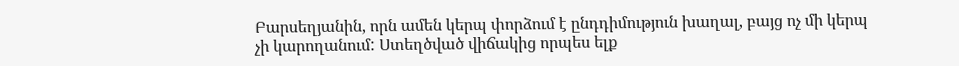Բարսեղյանին, որն ամեն կերպ փորձում է ընդդիմություն խաղալ, բայց ոչ մի կերպ չի կարողանում: Ստեղծված վիճակից որպես ելք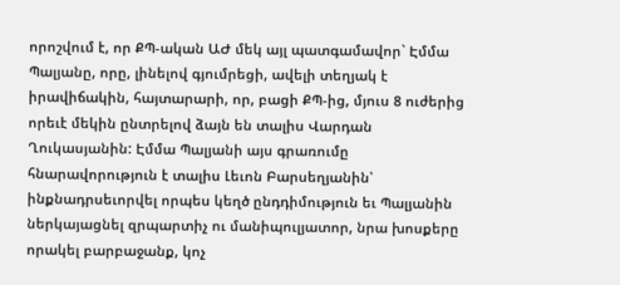որոշվում է, որ ՔՊ-ական ԱԺ մեկ այլ պատգամավոր` Էմմա Պալյանը, որը, լինելով գյումրեցի, ավելի տեղյակ է իրավիճակին, հայտարարի, որ, բացի ՔՊ-ից, մյուս 8 ուժերից որեւէ մեկին ընտրելով ձայն են տալիս Վարդան Ղուկասյանին: Էմմա Պալյանի այս գրառումը հնարավորություն է տալիս Լեւոն Բարսեղյանին՝ ինքնադրսեւորվել որպես կեղծ ընդդիմություն եւ Պալյանին ներկայացնել զրպարտիչ ու մանիպուլյատոր, նրա խոսքերը որակել բարբաջանք, կոչ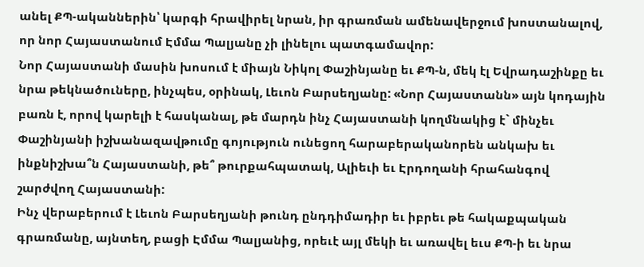անել ՔՊ-ականներին՝ կարգի հրավիրել նրան, իր գրառման ամենավերջում խոստանալով, որ նոր Հայաստանում Էմմա Պալյանը չի լինելու պատգամավոր:
Նոր Հայաստանի մասին խոսում է միայն Նիկոլ Փաշինյանը եւ ՔՊ-ն, մեկ էլ Եվրադաշինքը եւ նրա թեկնածուները, ինչպես, օրինակ, Լեւոն Բարսեղյանը: «Նոր Հայաստանն» այն կոդային բառն է, որով կարելի է հասկանալ, թե մարդն ինչ Հայաստանի կողմնակից է` մինչեւ Փաշինյանի իշխանազավթումը գոյություն ունեցող հարաբերականորեն անկախ եւ ինքնիշխա՞ն Հայաստանի, թե՞ թուրքահպատակ, Ալիեւի եւ Էրդողանի հրահանգով շարժվող Հայաստանի:
Ինչ վերաբերում է Լեւոն Բարսեղյանի թունդ ընդդիմադիր եւ իբրեւ թե հակաքպական գրառմանը, այնտեղ, բացի Էմմա Պալյանից, որեւէ այլ մեկի եւ առավել եւս ՔՊ-ի եւ նրա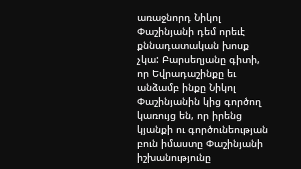առաջնորդ Նիկոլ Փաշինյանի դեմ որեւէ քննադատական խոսք չկա: Բարսեղյանը գիտի, որ Եվրադաշինքը եւ անձամբ ինքը Նիկոլ Փաշինյանին կից գործող կառույց են, որ իրենց կյանքի ու գործունեության բուն իմաստը Փաշինյանի իշխանությունը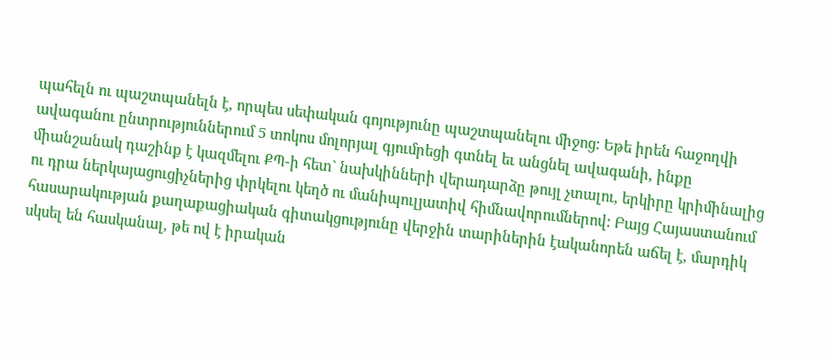պահելն ու պաշտպանելն է, որպես սեփական գոյությունը պաշտպանելու միջոց: Եթե իրեն հաջողվի ավագանու ընտրություններում 5 տոկոս մոլորյալ գյումրեցի գտնել եւ անցնել ավագանի, ինքը միանշանակ դաշինք է կազմելու ՔՊ-ի հետ` նախկինների վերադարձը թույլ չտալու, երկիրը կրիմինալից ու դրա ներկայացուցիչներից փրկելու կեղծ ու մանիպուլյատիվ հիմնավորումներով: Բայց Հայաստանում հասարակության քաղաքացիական գիտակցությունը վերջին տարիներին էականորեն աճել է, մարդիկ սկսել են հասկանալ, թե ով է իրական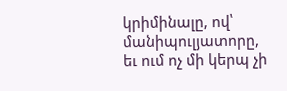կրիմինալը, ով՝ մանիպուլյատորը, եւ ում ոչ մի կերպ չի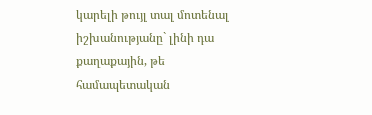կարելի թույլ տալ մոտենալ իշխանությանը` լինի դա քաղաքային, թե համապետական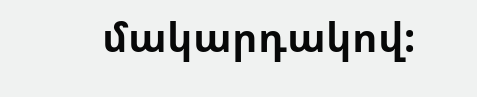մակարդակով: